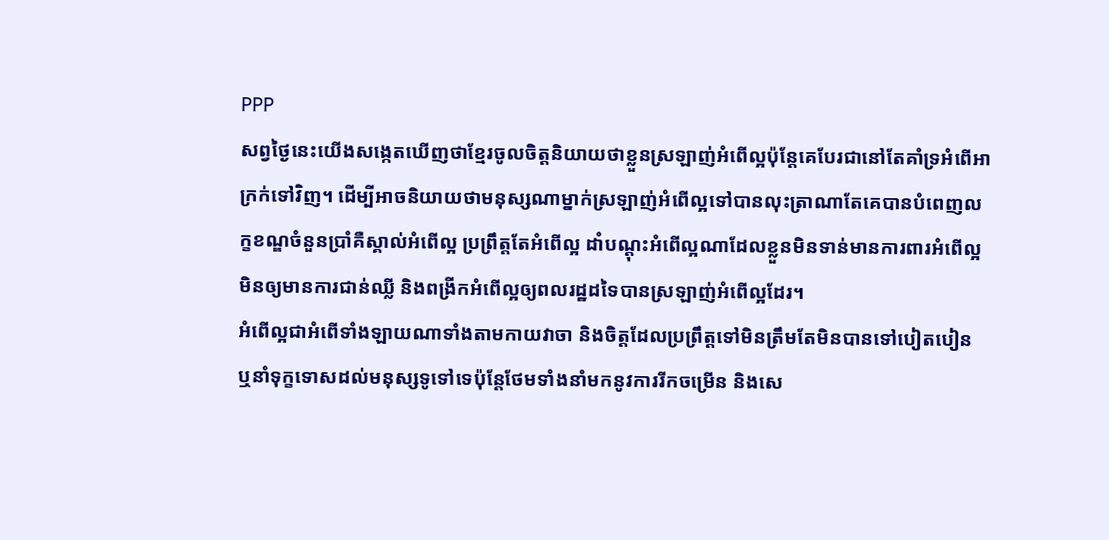PPP
សព្វថ្ងៃនេះយើងសង្កេតឃើញថាខ្មែរចូលចិត្ដនិយាយថាខ្លួនស្រឡាញ់អំពើល្អប៉ុន្តែគេបែរជានៅតែគាំទ្រអំពើអាក្រក់ទៅវិញ។ ដើម្បីអាចនិយាយថាមនុស្សណាម្នាក់ស្រឡាញ់អំពើល្អទៅបានលុះត្រាណាតែគេបានបំពេញលក្ខខណ្ឌចំនួនប្រាំគឺស្គាល់អំពើល្អ ប្រព្រឹត្ដតែអំពើល្អ ដាំបណ្ដុះអំពើល្អណាដែលខ្លួនមិនទាន់មានការពារអំពើល្អមិនឲ្យមានការជាន់ឈ្លី និងពង្រីកអំពើល្អឲ្យពលរដ្ឋដទៃបានស្រឡាញ់អំពើល្អដែរ។
អំពើល្អជាអំពើទាំងឡាយណាទាំងតាមកាយវាចា និងចិត្ដដែលប្រព្រឹត្ដទៅមិនត្រឹមតែមិនបានទៅបៀតបៀន ឬនាំទុក្ខទោសដល់មនុស្សទូទៅទេប៉ុន្តែថែមទាំងនាំមកនូវការរីកចម្រើន និងសេ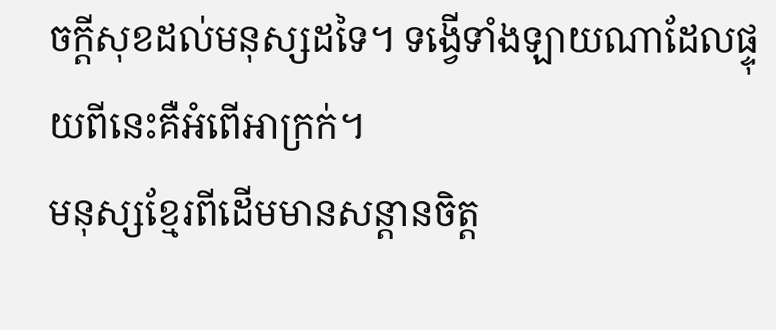ចក្ដីសុខដល់មនុស្សដទៃ។ ទង្វើទាំងឡាយណាដែលផ្ទុយពីនេះគឺអំពើអាក្រក់។
មនុស្សខ្មែរពីដើមមានសន្ដានចិត្ដ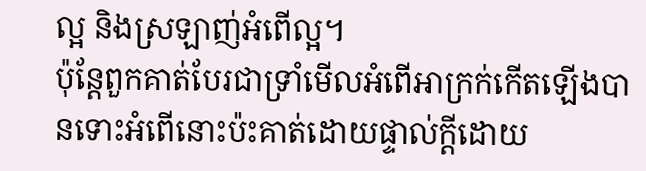ល្អ និងស្រឡាញ់អំពើល្អ។
ប៉ុន្ដែពួកគាត់បែរជាទ្រាំមើលអំពើអាក្រក់កើតឡើងបានទោះអំពើនោះប៉ះគាត់ដោយផ្ទាល់ក្តីដោយ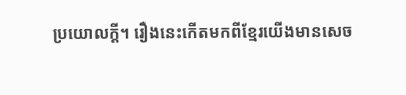ប្រយោលក្តី។ រឿងនេះកើតមកពីខ្មែរយើងមានសេច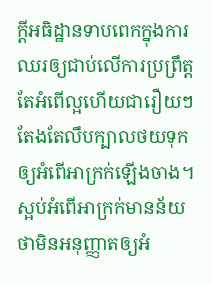ក្ដីអធិដ្ឋានទាបពេកក្នុងការឈរឲ្យជាប់លើការប្រព្រឹត្ដតែអំពើល្អហើយជារឿយៗតែងតែលឹបក្បាលថយទុកឲ្យអំពើអាក្រក់ឡើងចាង។ ស្អប់អំពើអាក្រក់មានន័យថាមិនអនុញ្ញាតឲ្យអំ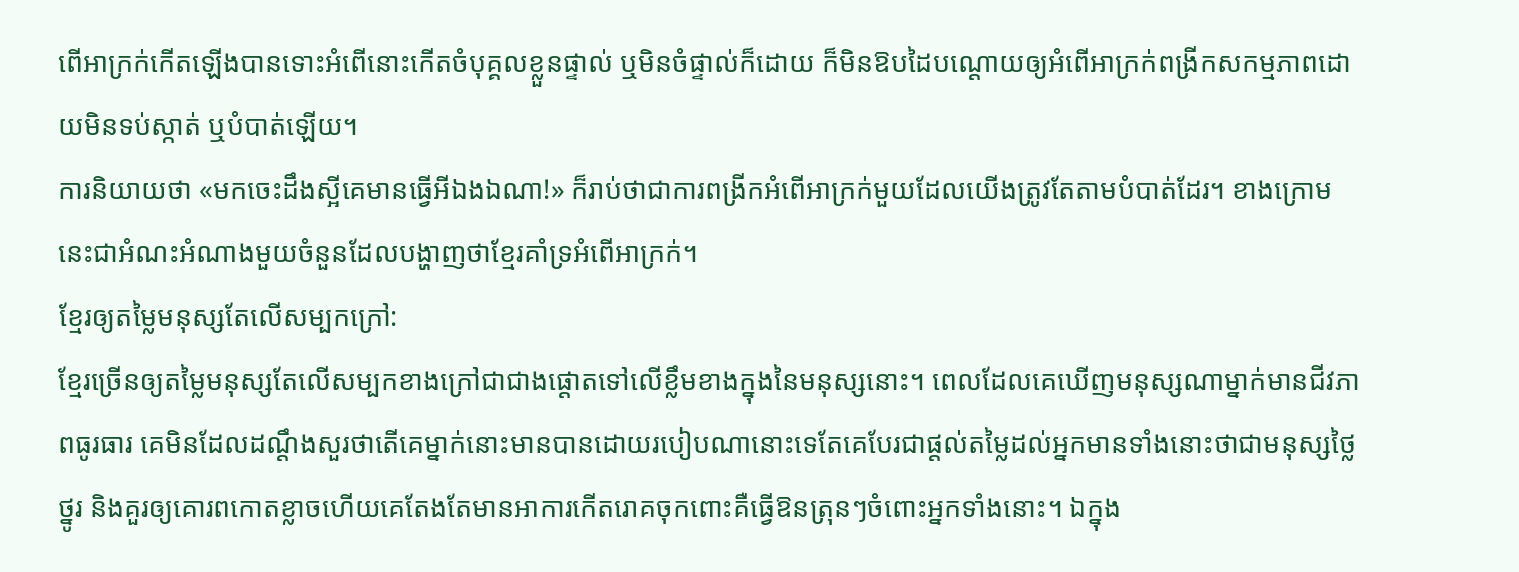ពើអាក្រក់កើតឡើងបានទោះអំពើនោះកើតចំបុគ្គលខ្លួនផ្ទាល់ ឬមិនចំផ្ទាល់ក៏ដោយ ក៏មិនឱបដៃបណ្ដោយឲ្យអំពើអាក្រក់ពង្រីកសកម្មភាពដោយមិនទប់ស្កាត់ ឬបំបាត់ឡើយ។
ការនិយាយថា «មកចេះដឹងស្អីគេមានធ្វើអីឯងឯណា!» ក៏រាប់ថាជាការពង្រីកអំពើអាក្រក់មួយដែលយើងត្រូវតែតាមបំបាត់ដែរ។ ខាងក្រោមនេះជាអំណះអំណាងមួយចំនួនដែលបង្ហាញថាខ្មែរគាំទ្រអំពើអាក្រក់។
ខ្មែរឲ្យតម្លៃមនុស្សតែលើសម្បកក្រៅ:
ខ្មែរច្រើនឲ្យតម្លៃមនុស្សតែលើសម្បកខាងក្រៅជាជាងផ្ដោតទៅលើខ្លឹមខាងក្នុងនៃមនុស្សនោះ។ ពេលដែលគេឃើញមនុស្សណាម្នាក់មានជីវភាពធូរធារ គេមិនដែលដណ្តឹងសួរថាតើគេម្នាក់នោះមានបានដោយរបៀបណានោះទេតែគេបែរជាផ្តល់តម្លៃដល់អ្នកមានទាំងនោះថាជាមនុស្សថ្លៃថ្នូរ និងគួរឲ្យគោរពកោតខ្លាចហើយគេតែងតែមានអាការកើតរោគចុកពោះគឺធ្វើឱនត្រុនៗចំពោះអ្នកទាំងនោះ។ ឯក្នុង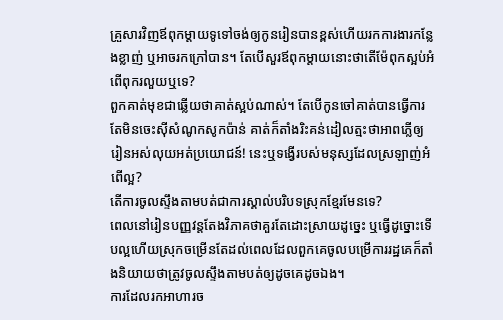គ្រួសារវិញឪពុកម្តាយទូទៅចង់ឲ្យកូនរៀនបានខ្ពស់ហើយរកការងារកន្លែងខ្លាញ់ ឬអាចរកក្រៅបាន។ តែបើសួរឪពុកម្តាយនោះថាតើម៉ែពុកស្អប់អំពើពុករលួយឬទេ?
ពួកគាត់មុខជាឆ្លើយថាគាត់ស្អប់ណាស់។ តែបើកូនចៅគាត់បានធ្វើការតែមិនចេះស៊ីសំណូកសូកប៉ាន់ គាត់ក៏តាំងរិះគន់ដៀលត្មះថាអាពភ្លើឲ្យរៀនអស់លុយអត់ប្រយោជន៍! នេះឬទង្វើរបស់មនុស្សដែលស្រឡាញ់អំពើល្អ?
តើការចូលស្ទឹងតាមបត់ជាការស្គាល់បរិបទស្រុកខ្មែរមែនទេ?
ពេលនៅរៀនបញ្ញវន្ដតែងវិភាគថាគួរតែដោះស្រាយដូច្នេះ ឬធ្វើដូច្នោះទើបល្អហើយស្រុកចម្រើនតែដល់ពេលដែលពួកគេចូលបម្រើការរដ្ឋគេក៏តាំងនិយាយថាត្រូវចូលស្ទឹងតាមបត់ឲ្យដូចគេដូចឯង។
ការដែលរកអាហារច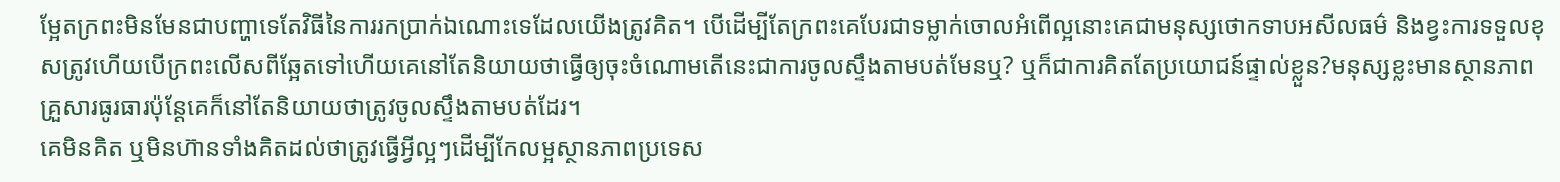ម្អែតក្រពះមិនមែនជាបញ្ហាទេតែវិធីនៃការរកប្រាក់ឯណោះទេដែលយើងត្រូវគិត។ បើដើម្បីតែក្រពះគេបែរជាទម្លាក់ចោលអំពើល្អនោះគេជាមនុស្សថោកទាបអសីលធម៌ និងខ្វះការទទួលខុសត្រូវហើយបើក្រពះលើសពីឆ្អែតទៅហើយគេនៅតែនិយាយថាធ្វើឲ្យចុះចំណោមតើនេះជាការចូលស្ទឹងតាមបត់មែនឬ? ឬក៏ជាការគិតតែប្រយោជន៍ផ្ទាល់ខ្លួន?មនុស្សខ្លះមានស្ថានភាពគ្រួសារធូរធារប៉ុន្ដែគេក៏នៅតែនិយាយថាត្រូវចូលស្ទឹងតាមបត់ដែរ។
គេមិនគិត ឬមិនហ៊ានទាំងគិតដល់ថាត្រូវធ្វើអ្វីល្អៗដើម្បីកែលម្អស្ថានភាពប្រទេស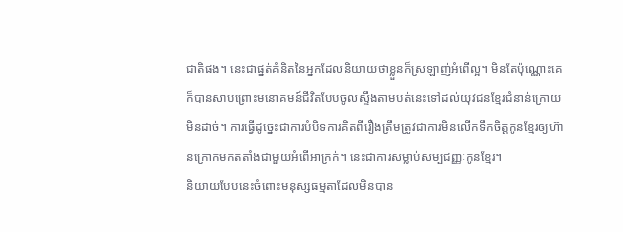ជាតិផង។ នេះជាផ្នត់គំនិតនៃអ្នកដែលនិយាយថាខ្លួនក៏ស្រឡាញ់អំពើល្អ។ មិនតែប៉ុណ្ណោះគេក៏បានសាបព្រោះមនោគមន៍ជីវិតបែបចូលស្ទឹងតាមបត់នេះទៅដល់យុវជនខ្មែរជំនាន់ក្រោយមិនដាច់។ ការធ្វើដូច្នេះជាការបំបិទការគិតពីរឿងត្រឹមត្រូវជាការមិនលើកទឹកចិត្ដកូនខ្មែរឲ្យហ៊ានក្រោកមកតតាំងជាមួយអំពើអាក្រក់។ នេះជាការសម្លាប់សម្បជញ្ញៈកូនខ្មែរ។
និយាយបែបនេះចំពោះមនុស្សធម្មតាដែលមិនបាន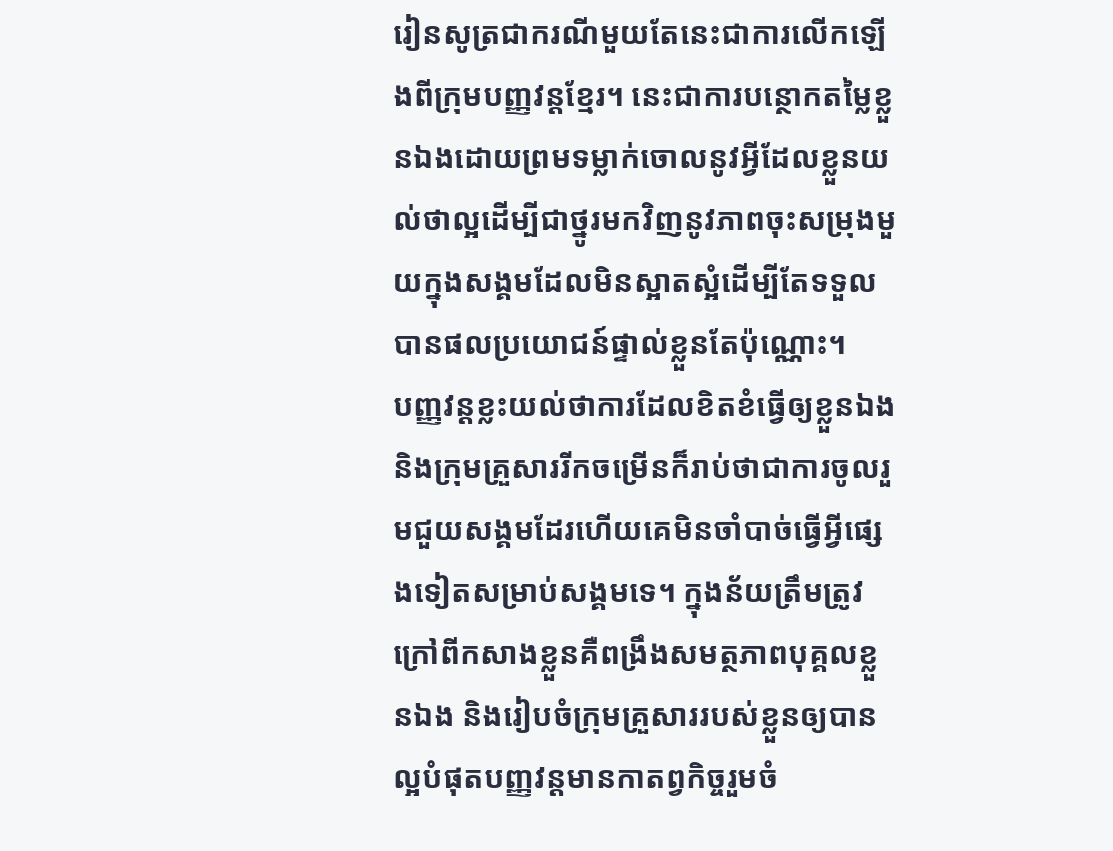រៀនសូត្រជាករណីមួយតែនេះជាការលើកឡើងពីក្រុមបញ្ញវន្ដខ្មែរ។ នេះជាការបន្ថោកតម្លៃខ្លួនឯងដោយព្រមទម្លាក់ចោលនូវអ្វីដែលខ្លួនយល់ថាល្អដើម្បីជាថ្នូរមកវិញនូវភាពចុះសម្រុងមួយក្នុងសង្គមដែលមិនស្អាតស្អំដើម្បីតែទទួលបានផលប្រយោជន៍ផ្ទាល់ខ្លួនតែប៉ុណ្ណោះ។
បញ្ញវន្ដខ្លះយល់ថាការដែលខិតខំធ្វើឲ្យខ្លួនឯង និងក្រុមគ្រួសាររីកចម្រើនក៏រាប់ថាជាការចូលរួមជួយសង្គមដែរហើយគេមិនចាំបាច់ធ្វើអ្វីផ្សេងទៀតសម្រាប់សង្គមទេ។ ក្នុងន័យត្រឹមត្រូវក្រៅពីកសាងខ្លួនគឺពង្រឹងសមត្ថភាពបុគ្គលខ្លួនឯង និងរៀបចំក្រុមគ្រួសាររបស់ខ្លួនឲ្យបានល្អបំផុតបញ្ញវន្ដមានកាតព្វកិច្ចរួមចំ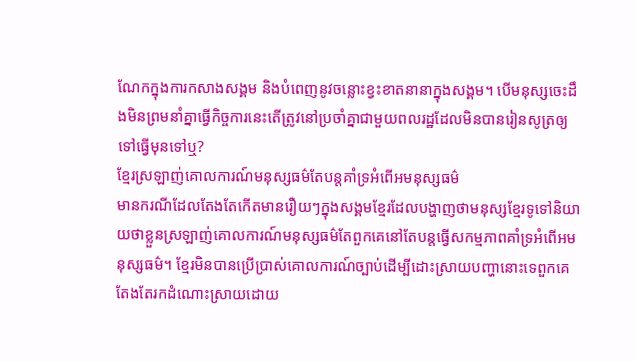ណែកក្នុងការកសាងសង្គម និងបំពេញនូវចន្លោះខ្វះខាតនានាក្នុងសង្គម។ បើមនុស្សចេះដឹងមិនព្រមនាំគ្នាធ្វើកិច្ចការនេះតើត្រូវនៅប្រចាំគ្នាជាមួយពលរដ្ឋដែលមិនបានរៀនសូត្រឲ្យទៅធ្វើមុនទៅឬ?
ខ្មែរស្រឡាញ់គោលការណ៍មនុស្សធម៌តែបន្ដគាំទ្រអំពើអមនុស្សធម៌
មានករណីដែលតែងតែកើតមានរឿយៗក្នុងសង្គមខ្មែរដែលបង្ហាញថាមនុស្សខ្មែរទូទៅនិយាយថាខ្លួនស្រឡាញ់គោលការណ៍មនុស្សធម៌តែពួកគេនៅតែបន្ដធ្វើសកម្មភាពគាំទ្រអំពើអមនុស្សធម៌។ ខ្មែរមិនបានប្រើប្រាស់គោលការណ៍ច្បាប់ដើម្បីដោះស្រាយបញ្ហានោះទេពួកគេតែងតែរកដំណោះស្រាយដោយ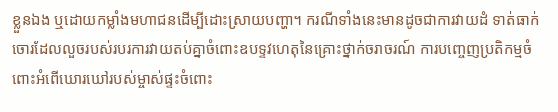ខ្លួនឯង ឬដោយកម្លាំងមហាជនដើម្បីដោះស្រាយបញ្ហា។ ករណីទាំងនេះមានដូចជាការវាយដំ ទាត់ធាក់ចោរដែលលួចរបស់របរការវាយតប់គ្នាចំពោះឧបទ្ទវហេតុនៃគ្រោះថ្នាក់ចរាចរណ៍ ការបញ្ចេញប្រតិកម្មចំពោះអំពើឃោរឃៅរបស់ម្ចាស់ផ្ទះចំពោះ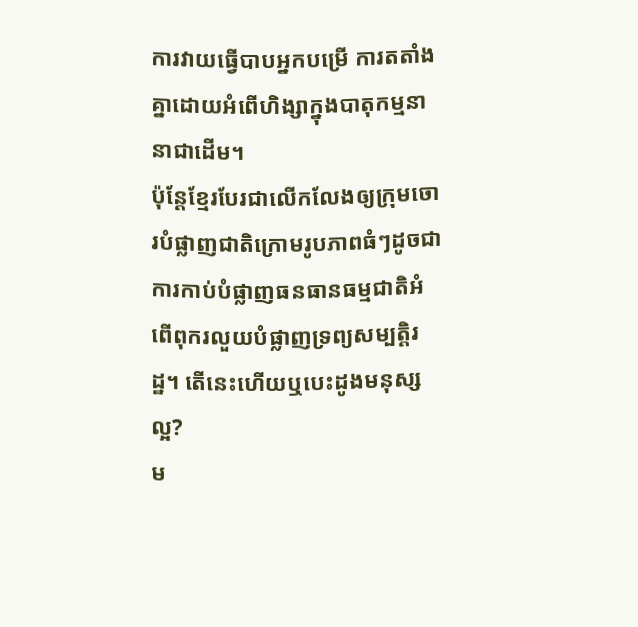ការវាយធ្វើបាបអ្នកបម្រើ ការតតាំងគ្នាដោយអំពើហិង្សាក្នុងបាតុកម្មនានាជាដើម។
ប៉ុន្តែខ្មែរបែរជាលើកលែងឲ្យក្រុមចោរបំផ្លាញជាតិក្រោមរូបភាពធំៗដូចជាការកាប់បំផ្លាញធនធានធម្មជាតិអំពើពុករលួយបំផ្លាញទ្រព្យសម្បត្តិរដ្ឋ។ តើនេះហើយឬបេះដូងមនុស្សល្អ?
ម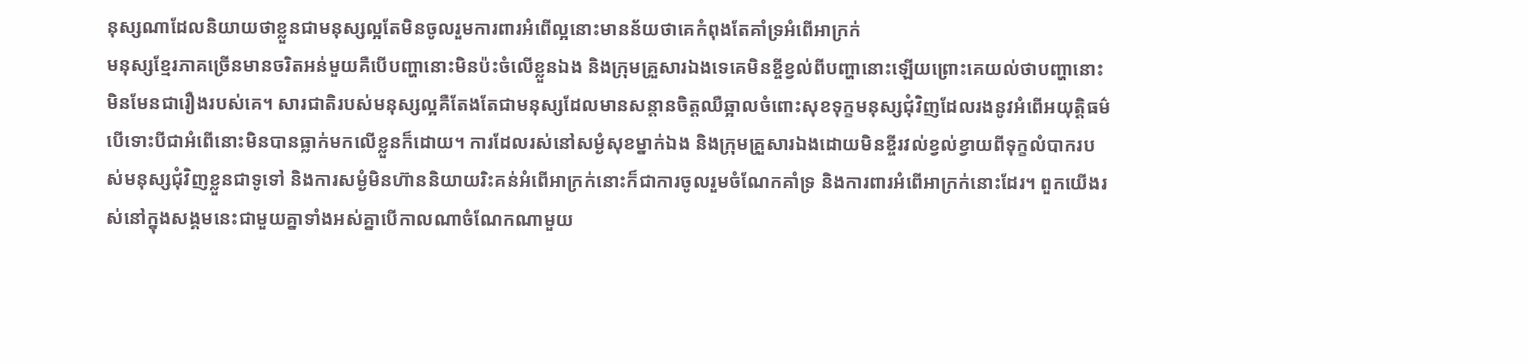នុស្សណាដែលនិយាយថាខ្លួនជាមនុស្សល្អតែមិនចូលរួមការពារអំពើល្អនោះមានន័យថាគេកំពុងតែគាំទ្រអំពើអាក្រក់
មនុស្សខ្មែរភាគច្រើនមានចរិតអន់មួយគឺបើបញ្ហានោះមិនប៉ះចំលើខ្លួនឯង និងក្រុមគ្រួសារឯងទេគេមិនខ្ចីខ្វល់ពីបញ្ហានោះឡើយព្រោះគេយល់ថាបញ្ហានោះមិនមែនជារឿងរបស់គេ។ សារជាតិរបស់មនុស្សល្អគឺតែងតែជាមនុស្សដែលមានសន្ដានចិត្ដឈឺឆ្អាលចំពោះសុខទុក្ខមនុស្សជុំវិញដែលរងនូវអំពើអយុត្ដិធម៌បើទោះបីជាអំពើនោះមិនបានធ្លាក់មកលើខ្លួនក៏ដោយ។ ការដែលរស់នៅសម្ងំសុខម្នាក់ឯង និងក្រុមគ្រួសារឯងដោយមិនខ្ចីរវល់ខ្វល់ខ្វាយពីទុក្ខលំបាករបស់មនុស្សជុំវិញខ្លួនជាទូទៅ និងការសម្ងំមិនហ៊ាននិយាយរិះគន់អំពើអាក្រក់នោះក៏ជាការចូលរួមចំណែកគាំទ្រ និងការពារអំពើអាក្រក់នោះដែរ។ ពួកយើងរស់នៅក្នុងសង្គមនេះជាមួយគ្នាទាំងអស់គ្នាបើកាលណាចំណែកណាមួយ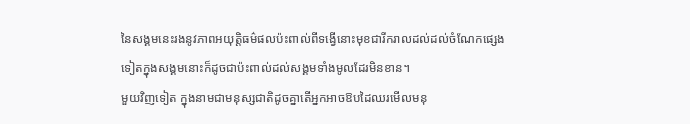នៃសង្គមនេះរងនូវភាពអយុត្ដិធម៌ផលប៉ះពាល់ពីទង្វើនោះមុខជារីករាលដល់ដល់ចំណែកផ្សេងទៀតក្នុងសង្គមនោះក៏ដូចជាប៉ះពាល់ដល់សង្គមទាំងមូលដែរមិនខាន។
មួយវិញទៀត ក្នុងនាមជាមនុស្សជាតិដូចគ្នាតើអ្នកអាចឱបដៃឈរមើលមនុ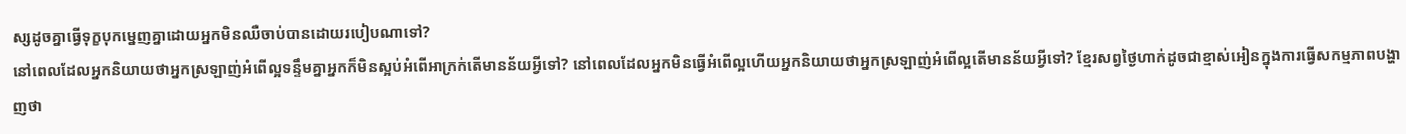ស្សដូចគ្នាធ្វើទុក្ខបុកម្នេញគ្នាដោយអ្នកមិនឈឺចាប់បានដោយរបៀបណាទៅ?
នៅពេលដែលអ្នកនិយាយថាអ្នកស្រឡាញ់អំពើល្អទន្ទឹមគ្នាអ្នកក៏មិនស្អប់អំពើអាក្រក់តើមានន័យអ្វីទៅ? នៅពេលដែលអ្នកមិនធ្វើអំពើល្អហើយអ្នកនិយាយថាអ្នកស្រឡាញ់អំពើល្អតើមានន័យអ្វីទៅ? ខ្មែរសព្វថ្ងៃហាក់ដូចជាខ្មាស់អៀនក្នុងការធ្វើសកម្មភាពបង្ហាញថា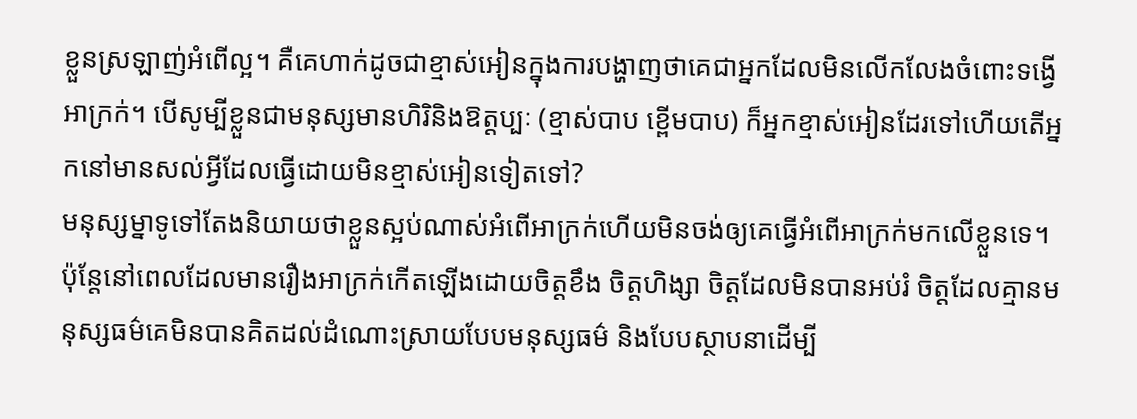ខ្លួនស្រឡាញ់អំពើល្អ។ គឺគេហាក់ដូចជាខ្មាស់អៀនក្នុងការបង្ហាញថាគេជាអ្នកដែលមិនលើកលែងចំពោះទង្វើអាក្រក់។ បើសូម្បីខ្លួនជាមនុស្សមានហិរិនិងឱត្ដប្បៈ (ខ្មាស់បាប ខ្ពើមបាប) ក៏អ្នកខ្មាស់អៀនដែរទៅហើយតើអ្នកនៅមានសល់អ្វីដែលធ្វើដោយមិនខ្មាស់អៀនទៀតទៅ?
មនុស្សម្នាទូទៅតែងនិយាយថាខ្លួនស្អប់ណាស់អំពើអាក្រក់ហើយមិនចង់ឲ្យគេធ្វើអំពើអាក្រក់មកលើខ្លួនទេ។ ប៉ុន្តែនៅពេលដែលមានរឿងអាក្រក់កើតឡើងដោយចិត្តខឹង ចិត្ដហិង្សា ចិត្ដដែលមិនបានអប់រំ ចិត្ដដែលគ្មានមនុស្សធម៌គេមិនបានគិតដល់ដំណោះស្រាយបែបមនុស្សធម៌ និងបែបស្ថាបនាដើម្បី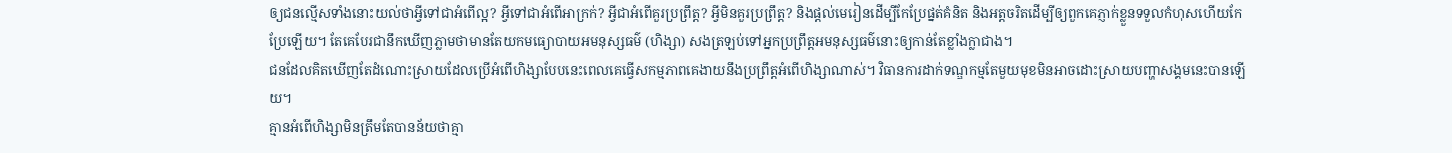ឲ្យជនល្មើសទាំងនោះយល់ថាអ្វីទៅជាអំពើល្អ? អ្វីទៅជាអំពើអាក្រក់? អ្វីជាអំពើគួរប្រព្រឹត្ដ? អ្វីមិនគួរប្រព្រឹត្ដ? និងផ្ដល់មេរៀនដើម្បីកែប្រែផ្នត់គំនិត និងអត្ដចរិតដើម្បីឲ្យពួកគេភ្ញាក់ខ្លួនទទួលកំហុសហើយកែប្រែឡើយ។ តែគេបែរជានឹកឃើញភ្លាមថាមានតែយកមធ្យោបាយអមនុស្សធម៌ (ហិង្សា) សងត្រឡប់ទៅអ្នកប្រព្រឹត្តអមនុស្សធម៌នោះឲ្យកាន់តែខ្លាំងក្លាជាង។
ជនដែលគិតឃើញតែដំណោះស្រាយដែលប្រើអំពើហិង្សាបែបនេះពេលគេធ្វើសកម្មភាពគេងាយនឹងប្រព្រឹត្ដអំពើហិង្សាណាស់។ វិធានការដាក់ទណ្ឌកម្មតែមួយមុខមិនអាចដោះស្រាយបញ្ហាសង្គមនេះបានឡើយ។
គ្មានអំពើហិង្សាមិនត្រឹមតែបានន័យថាគ្មា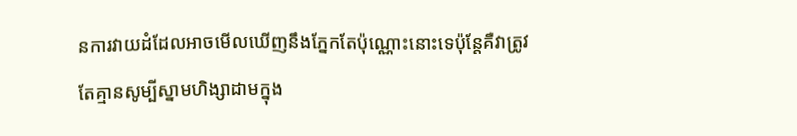នការវាយដំដែលអាចមើលឃើញនឹងភ្នែកតែប៉ុណ្ណោះនោះទេប៉ុន្ដែគឺវាត្រូវតែគ្មានសូម្បីស្នាមហិង្សាដាមក្នុង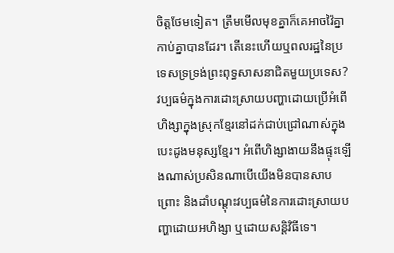ចិត្ដថែមទៀត។ ត្រឹមមើលមុខគ្នាក៏គេអាចវ៉ៃគ្នា កាប់គ្នាបានដែរ។ តើនេះហើយឬពលរដ្ឋនៃប្រទេសទ្រទ្រង់ព្រះពុទ្ធសាសនាជិតមួយប្រទេស?
វប្បធម៌ក្នុងការដោះស្រាយបញ្ហាដោយប្រើអំពើហិង្សាក្នុងស្រុកខ្មែរនៅដក់ជាប់ជ្រៅណាស់ក្នុងបេះដូងមនុស្សខ្មែរ។ អំពើហិង្សាងាយនឹងផ្ទុះឡើងណាស់ប្រសិនណាបើយើងមិនបានសាបព្រោះ និងដាំបណ្តុះវប្បធម៌នៃការដោះស្រាយបញ្ហាដោយអហិង្សា ឬដោយសន្តិវិធីទេ។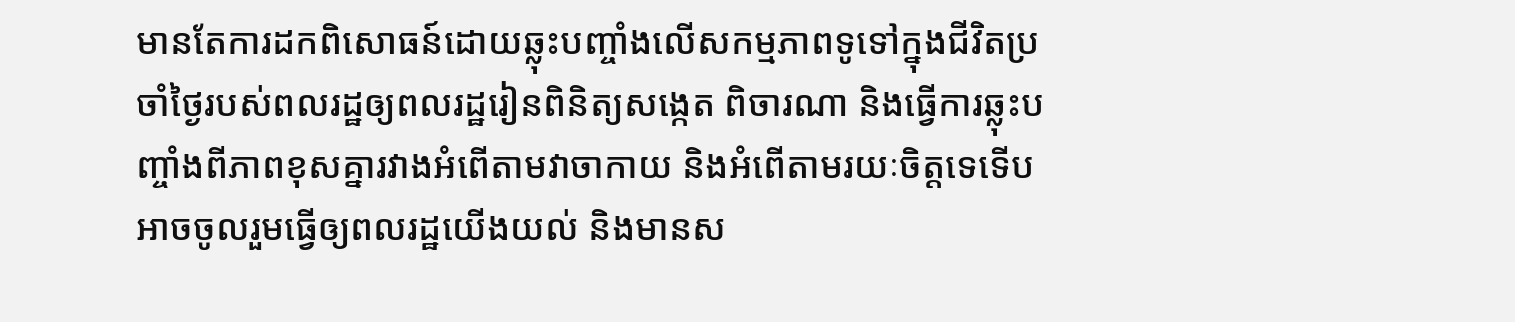មានតែការដកពិសោធន៍ដោយឆ្លុះបញ្ចាំងលើសកម្មភាពទូទៅក្នុងជីវិតប្រចាំថ្ងៃរបស់ពលរដ្ឋឲ្យពលរដ្ឋរៀនពិនិត្យសង្កេត ពិចារណា និងធ្វើការឆ្លុះបញ្ចាំងពីភាពខុសគ្នារវាងអំពើតាមវាចាកាយ និងអំពើតាមរយៈចិត្ដទេទើបអាចចូលរួមធ្វើឲ្យពលរដ្ឋយើងយល់ និងមានស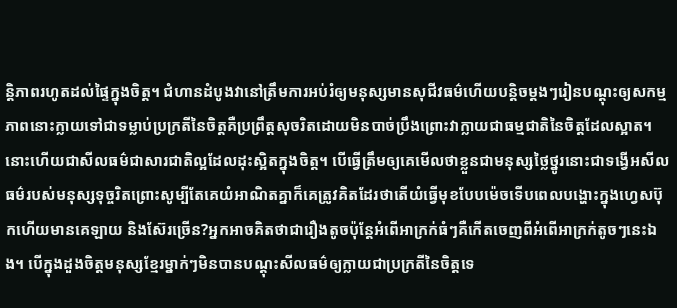ន្ដិភាពរហូតដល់ផ្ទៃក្នុងចិត្ត។ ជំហានដំបូងវានៅត្រឹមការអប់រំឲ្យមនុស្សមានសុជីវធម៌ហើយបន្ដិចម្ដងៗរៀនបណ្ដុះឲ្យសកម្មភាពនោះក្លាយទៅជាទម្លាប់ប្រក្រតីនៃចិត្ដគឺប្រព្រឹត្ដសុចរិតដោយមិនបាច់ប្រឹងព្រោះវាក្លាយជាធម្មជាតិនៃចិត្ដដែលស្អាត។
នោះហើយជាសីលធម៌ជាសារជាតិល្អដែលដុះស្អិតក្នុងចិត្ដ។ បើធ្វើត្រឹមឲ្យគេមើលថាខ្លួនជាមនុស្សថ្លៃថ្នូរនោះជាទង្វើអសីលធម៌របស់មនុស្សទុច្ចរិតព្រោះសូម្បីតែគេយំអាណិតគ្នាក៏គេត្រូវគិតដែរថាតើយំធ្វើមុខបែបម៉េចទើបពេលបង្ហោះក្នុងហ្វេសប៊ុកហើយមានគេឡាយ និងស៊ែរច្រើន?អ្នកអាចគិតថាជារឿងតូចប៉ុន្ដែអំពើអាក្រក់ធំៗគឺកើតចេញពីអំពើអាក្រក់តូចៗនេះឯង។ បើក្នុងដួងចិត្ដមនុស្សខ្មែរម្នាក់ៗមិនបានបណ្ដុះសីលធម៌ឲ្យក្លាយជាប្រក្រតីនៃចិត្ដទេ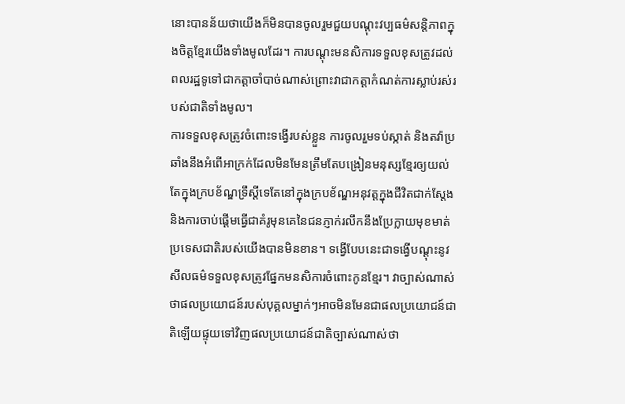នោះបានន័យថាយើងក៏មិនបានចូលរួមជួយបណ្តុះវប្បធម៌សន្តិភាពក្នុងចិត្តខ្មែរយើងទាំងមូលដែរ។ ការបណ្តុះមនសិការទទួលខុសត្រូវដល់ពលរដ្ឋទូទៅជាកត្ដាចាំបាច់ណាស់ព្រោះវាជាកត្ដាកំណត់ការស្លាប់រស់របស់ជាតិទាំងមូល។
ការទទួលខុសត្រូវចំពោះទង្វើរបស់ខ្លួន ការចូលរួមទប់ស្កាត់ និងតវ៉ាប្រឆាំងនឹងអំពើអាក្រក់ដែលមិនមែនត្រឹមតែបង្រៀនមនុស្សខ្មែរឲ្យយល់តែក្នុងក្របខ័ណ្ឌទ្រឹស្តីទេតែនៅក្នុងក្របខ័ណ្ឌអនុវត្តក្នុងជីវិតជាក់ស្តែង និងការចាប់ផ្ដើមធ្វើជាគំរូមុនគេនៃជនភ្ញាក់រលឹកនឹងប្រែក្លាយមុខមាត់ប្រទេសជាតិរបស់យើងបានមិនខាន។ ទង្វើបែបនេះជាទង្វើបណ្ដុះនូវសីលធម៌ទទួលខុសត្រូវផ្នែកមនសិការចំពោះកូនខ្មែរ។ វាច្បាស់ណាស់ថាផលប្រយោជន៍របស់បុគ្គលម្នាក់ៗអាចមិនមែនជាផលប្រយោជន៍ជាតិឡើយផ្ទុយទៅវិញផលប្រយោជន៍ជាតិច្បាស់ណាស់ថា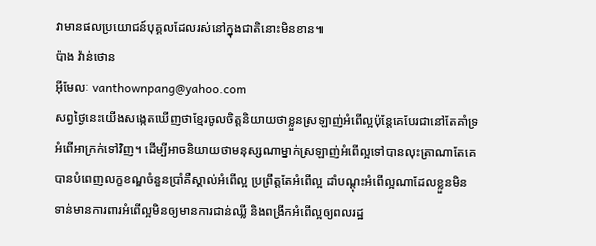វាមានផលប្រយោជន៍បុគ្គលដែលរស់នៅក្នុងជាតិនោះមិនខាន៕
ប៉ាង វ៉ាន់ថោន
អ៊ីមែលៈ vanthownpang@yahoo.com
សព្វថ្ងៃនេះយើងសង្កេតឃើញថាខ្មែរចូលចិត្ដនិយាយថាខ្លួនស្រឡាញ់អំពើល្អប៉ុន្តែគេបែរជានៅតែគាំទ្រអំពើអាក្រក់ទៅវិញ។ ដើម្បីអាចនិយាយថាមនុស្សណាម្នាក់ស្រឡាញ់អំពើល្អទៅបានលុះត្រាណាតែគេបានបំពេញលក្ខខណ្ឌចំនួនប្រាំគឺស្គាល់អំពើល្អ ប្រព្រឹត្ដតែអំពើល្អ ដាំបណ្ដុះអំពើល្អណាដែលខ្លួនមិនទាន់មានការពារអំពើល្អមិនឲ្យមានការជាន់ឈ្លី និងពង្រីកអំពើល្អឲ្យពលរដ្ឋ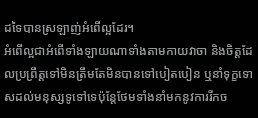ដទៃបានស្រឡាញ់អំពើល្អដែរ។
អំពើល្អជាអំពើទាំងឡាយណាទាំងតាមកាយវាចា និងចិត្ដដែលប្រព្រឹត្ដទៅមិនត្រឹមតែមិនបានទៅបៀតបៀន ឬនាំទុក្ខទោសដល់មនុស្សទូទៅទេប៉ុន្តែថែមទាំងនាំមកនូវការរីកច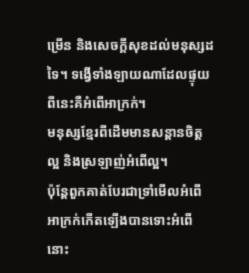ម្រើន និងសេចក្ដីសុខដល់មនុស្សដទៃ។ ទង្វើទាំងឡាយណាដែលផ្ទុយពីនេះគឺអំពើអាក្រក់។
មនុស្សខ្មែរពីដើមមានសន្ដានចិត្ដល្អ និងស្រឡាញ់អំពើល្អ។
ប៉ុន្ដែពួកគាត់បែរជាទ្រាំមើលអំពើអាក្រក់កើតឡើងបានទោះអំពើនោះ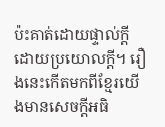ប៉ះគាត់ដោយផ្ទាល់ក្តីដោយប្រយោលក្តី។ រឿងនេះកើតមកពីខ្មែរយើងមានសេចក្ដីអធិ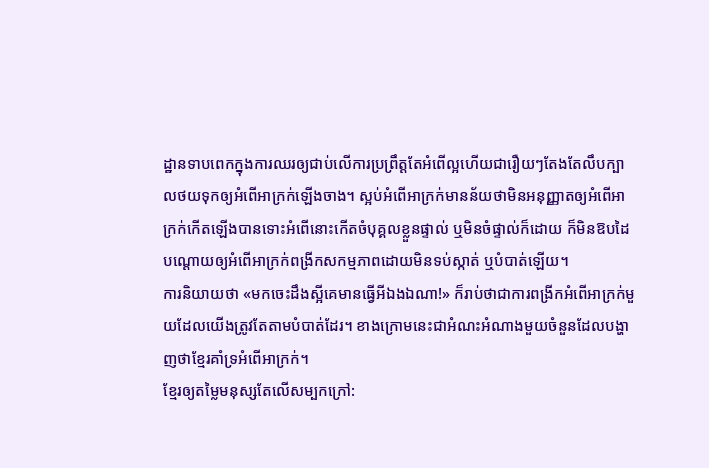ដ្ឋានទាបពេកក្នុងការឈរឲ្យជាប់លើការប្រព្រឹត្ដតែអំពើល្អហើយជារឿយៗតែងតែលឹបក្បាលថយទុកឲ្យអំពើអាក្រក់ឡើងចាង។ ស្អប់អំពើអាក្រក់មានន័យថាមិនអនុញ្ញាតឲ្យអំពើអាក្រក់កើតឡើងបានទោះអំពើនោះកើតចំបុគ្គលខ្លួនផ្ទាល់ ឬមិនចំផ្ទាល់ក៏ដោយ ក៏មិនឱបដៃបណ្ដោយឲ្យអំពើអាក្រក់ពង្រីកសកម្មភាពដោយមិនទប់ស្កាត់ ឬបំបាត់ឡើយ។
ការនិយាយថា «មកចេះដឹងស្អីគេមានធ្វើអីឯងឯណា!» ក៏រាប់ថាជាការពង្រីកអំពើអាក្រក់មួយដែលយើងត្រូវតែតាមបំបាត់ដែរ។ ខាងក្រោមនេះជាអំណះអំណាងមួយចំនួនដែលបង្ហាញថាខ្មែរគាំទ្រអំពើអាក្រក់។
ខ្មែរឲ្យតម្លៃមនុស្សតែលើសម្បកក្រៅ: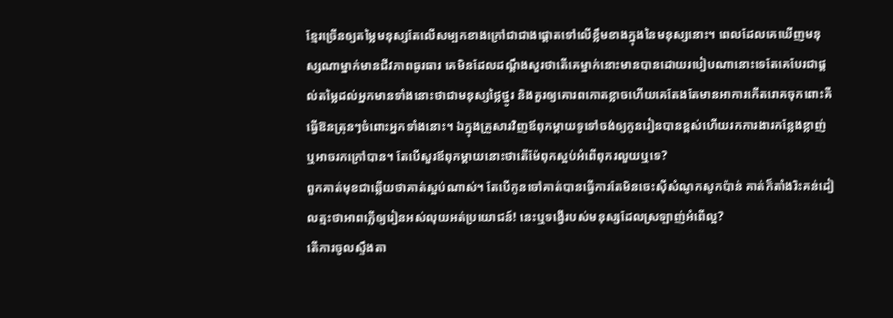ខ្មែរច្រើនឲ្យតម្លៃមនុស្សតែលើសម្បកខាងក្រៅជាជាងផ្ដោតទៅលើខ្លឹមខាងក្នុងនៃមនុស្សនោះ។ ពេលដែលគេឃើញមនុស្សណាម្នាក់មានជីវភាពធូរធារ គេមិនដែលដណ្តឹងសួរថាតើគេម្នាក់នោះមានបានដោយរបៀបណានោះទេតែគេបែរជាផ្តល់តម្លៃដល់អ្នកមានទាំងនោះថាជាមនុស្សថ្លៃថ្នូរ និងគួរឲ្យគោរពកោតខ្លាចហើយគេតែងតែមានអាការកើតរោគចុកពោះគឺធ្វើឱនត្រុនៗចំពោះអ្នកទាំងនោះ។ ឯក្នុងគ្រួសារវិញឪពុកម្តាយទូទៅចង់ឲ្យកូនរៀនបានខ្ពស់ហើយរកការងារកន្លែងខ្លាញ់ ឬអាចរកក្រៅបាន។ តែបើសួរឪពុកម្តាយនោះថាតើម៉ែពុកស្អប់អំពើពុករលួយឬទេ?
ពួកគាត់មុខជាឆ្លើយថាគាត់ស្អប់ណាស់។ តែបើកូនចៅគាត់បានធ្វើការតែមិនចេះស៊ីសំណូកសូកប៉ាន់ គាត់ក៏តាំងរិះគន់ដៀលត្មះថាអាពភ្លើឲ្យរៀនអស់លុយអត់ប្រយោជន៍! នេះឬទង្វើរបស់មនុស្សដែលស្រឡាញ់អំពើល្អ?
តើការចូលស្ទឹងតា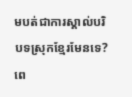មបត់ជាការស្គាល់បរិបទស្រុកខ្មែរមែនទេ?
ពេ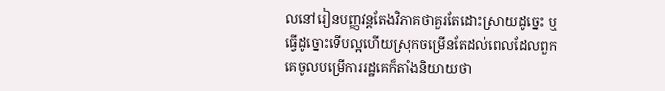លនៅរៀនបញ្ញវន្ដតែងវិភាគថាគួរតែដោះស្រាយដូច្នេះ ឬធ្វើដូច្នោះទើបល្អហើយស្រុកចម្រើនតែដល់ពេលដែលពួកគេចូលបម្រើការរដ្ឋគេក៏តាំងនិយាយថា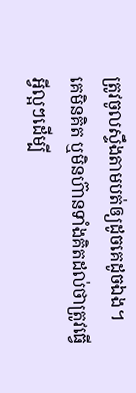ត្រូវចូលស្ទឹងតាមបត់ឲ្យដូចគេដូចឯង។
គេមិនគិត ឬមិនហ៊ានទាំងគិតដល់ថាត្រូវធ្វើអ្វីល្អៗដើម្បី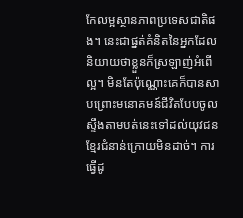កែលម្អស្ថានភាពប្រទេសជាតិផង។ នេះជាផ្នត់គំនិតនៃអ្នកដែលនិយាយថាខ្លួនក៏ស្រឡាញ់អំពើល្អ។ មិនតែប៉ុណ្ណោះគេក៏បានសាបព្រោះមនោគមន៍ជីវិតបែបចូលស្ទឹងតាមបត់នេះទៅដល់យុវជនខ្មែរជំនាន់ក្រោយមិនដាច់។ ការធ្វើដូ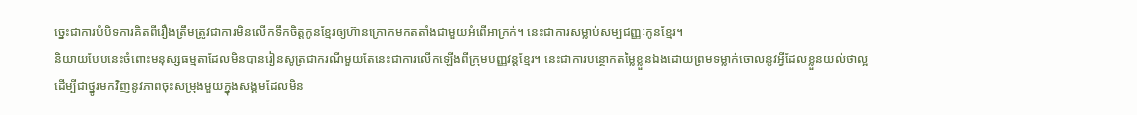ច្នេះជាការបំបិទការគិតពីរឿងត្រឹមត្រូវជាការមិនលើកទឹកចិត្ដកូនខ្មែរឲ្យហ៊ានក្រោកមកតតាំងជាមួយអំពើអាក្រក់។ នេះជាការសម្លាប់សម្បជញ្ញៈកូនខ្មែរ។
និយាយបែបនេះចំពោះមនុស្សធម្មតាដែលមិនបានរៀនសូត្រជាករណីមួយតែនេះជាការលើកឡើងពីក្រុមបញ្ញវន្ដខ្មែរ។ នេះជាការបន្ថោកតម្លៃខ្លួនឯងដោយព្រមទម្លាក់ចោលនូវអ្វីដែលខ្លួនយល់ថាល្អដើម្បីជាថ្នូរមកវិញនូវភាពចុះសម្រុងមួយក្នុងសង្គមដែលមិន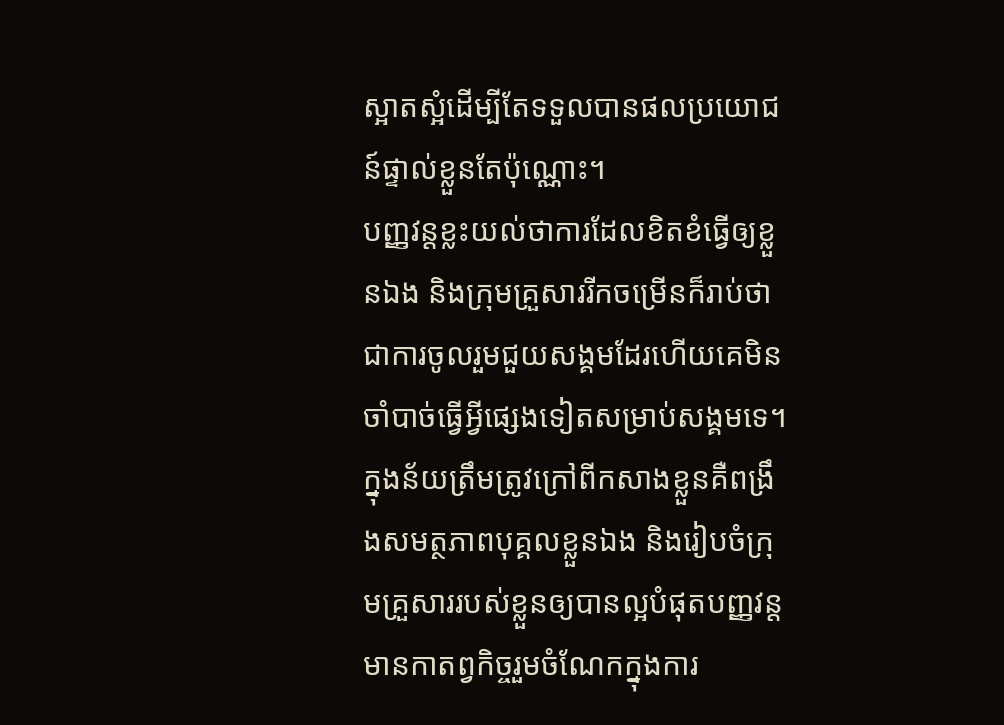ស្អាតស្អំដើម្បីតែទទួលបានផលប្រយោជន៍ផ្ទាល់ខ្លួនតែប៉ុណ្ណោះ។
បញ្ញវន្ដខ្លះយល់ថាការដែលខិតខំធ្វើឲ្យខ្លួនឯង និងក្រុមគ្រួសាររីកចម្រើនក៏រាប់ថាជាការចូលរួមជួយសង្គមដែរហើយគេមិនចាំបាច់ធ្វើអ្វីផ្សេងទៀតសម្រាប់សង្គមទេ។ ក្នុងន័យត្រឹមត្រូវក្រៅពីកសាងខ្លួនគឺពង្រឹងសមត្ថភាពបុគ្គលខ្លួនឯង និងរៀបចំក្រុមគ្រួសាររបស់ខ្លួនឲ្យបានល្អបំផុតបញ្ញវន្ដមានកាតព្វកិច្ចរួមចំណែកក្នុងការ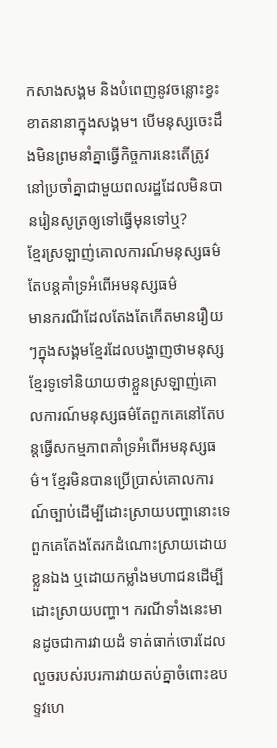កសាងសង្គម និងបំពេញនូវចន្លោះខ្វះខាតនានាក្នុងសង្គម។ បើមនុស្សចេះដឹងមិនព្រមនាំគ្នាធ្វើកិច្ចការនេះតើត្រូវនៅប្រចាំគ្នាជាមួយពលរដ្ឋដែលមិនបានរៀនសូត្រឲ្យទៅធ្វើមុនទៅឬ?
ខ្មែរស្រឡាញ់គោលការណ៍មនុស្សធម៌តែបន្ដគាំទ្រអំពើអមនុស្សធម៌
មានករណីដែលតែងតែកើតមានរឿយៗក្នុងសង្គមខ្មែរដែលបង្ហាញថាមនុស្សខ្មែរទូទៅនិយាយថាខ្លួនស្រឡាញ់គោលការណ៍មនុស្សធម៌តែពួកគេនៅតែបន្ដធ្វើសកម្មភាពគាំទ្រអំពើអមនុស្សធម៌។ ខ្មែរមិនបានប្រើប្រាស់គោលការណ៍ច្បាប់ដើម្បីដោះស្រាយបញ្ហានោះទេពួកគេតែងតែរកដំណោះស្រាយដោយខ្លួនឯង ឬដោយកម្លាំងមហាជនដើម្បីដោះស្រាយបញ្ហា។ ករណីទាំងនេះមានដូចជាការវាយដំ ទាត់ធាក់ចោរដែលលួចរបស់របរការវាយតប់គ្នាចំពោះឧបទ្ទវហេ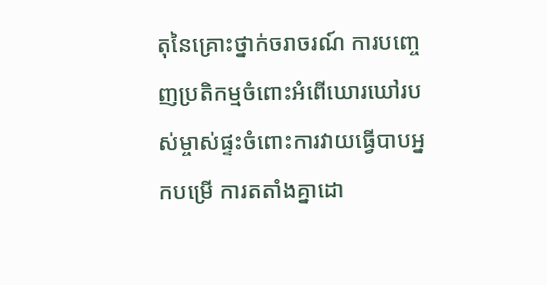តុនៃគ្រោះថ្នាក់ចរាចរណ៍ ការបញ្ចេញប្រតិកម្មចំពោះអំពើឃោរឃៅរបស់ម្ចាស់ផ្ទះចំពោះការវាយធ្វើបាបអ្នកបម្រើ ការតតាំងគ្នាដោ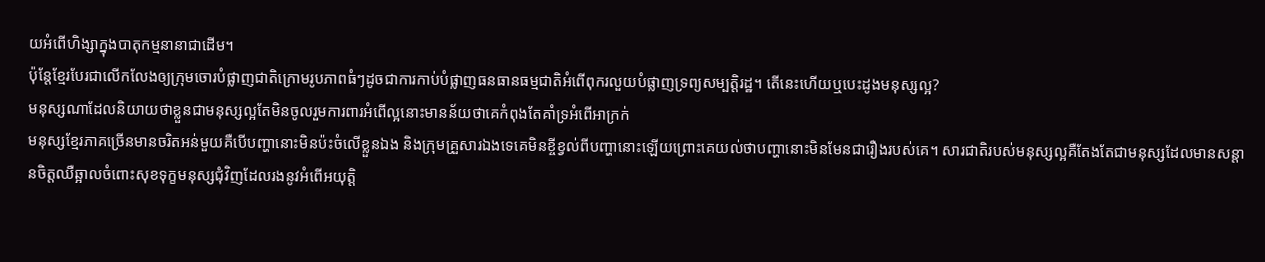យអំពើហិង្សាក្នុងបាតុកម្មនានាជាដើម។
ប៉ុន្តែខ្មែរបែរជាលើកលែងឲ្យក្រុមចោរបំផ្លាញជាតិក្រោមរូបភាពធំៗដូចជាការកាប់បំផ្លាញធនធានធម្មជាតិអំពើពុករលួយបំផ្លាញទ្រព្យសម្បត្តិរដ្ឋ។ តើនេះហើយឬបេះដូងមនុស្សល្អ?
មនុស្សណាដែលនិយាយថាខ្លួនជាមនុស្សល្អតែមិនចូលរួមការពារអំពើល្អនោះមានន័យថាគេកំពុងតែគាំទ្រអំពើអាក្រក់
មនុស្សខ្មែរភាគច្រើនមានចរិតអន់មួយគឺបើបញ្ហានោះមិនប៉ះចំលើខ្លួនឯង និងក្រុមគ្រួសារឯងទេគេមិនខ្ចីខ្វល់ពីបញ្ហានោះឡើយព្រោះគេយល់ថាបញ្ហានោះមិនមែនជារឿងរបស់គេ។ សារជាតិរបស់មនុស្សល្អគឺតែងតែជាមនុស្សដែលមានសន្ដានចិត្ដឈឺឆ្អាលចំពោះសុខទុក្ខមនុស្សជុំវិញដែលរងនូវអំពើអយុត្ដិ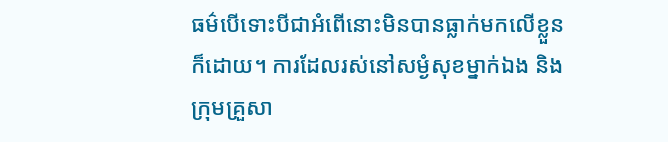ធម៌បើទោះបីជាអំពើនោះមិនបានធ្លាក់មកលើខ្លួនក៏ដោយ។ ការដែលរស់នៅសម្ងំសុខម្នាក់ឯង និងក្រុមគ្រួសា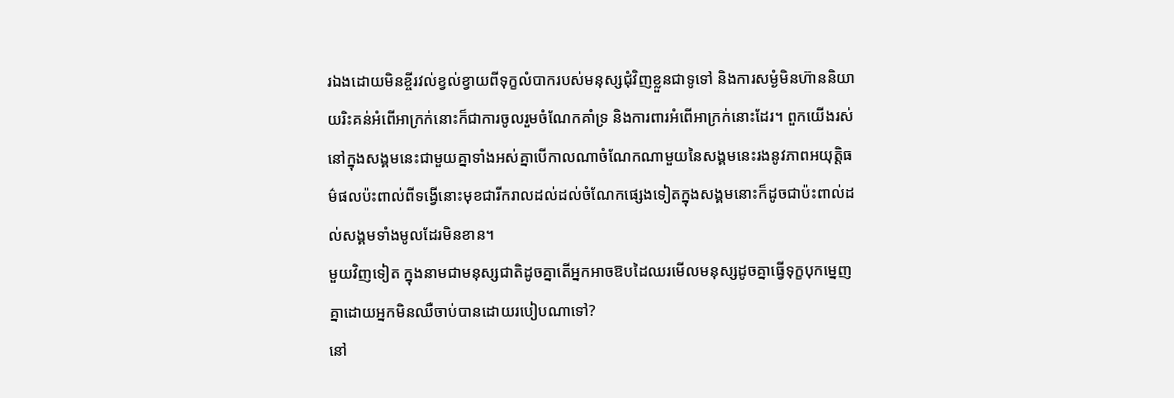រឯងដោយមិនខ្ចីរវល់ខ្វល់ខ្វាយពីទុក្ខលំបាករបស់មនុស្សជុំវិញខ្លួនជាទូទៅ និងការសម្ងំមិនហ៊ាននិយាយរិះគន់អំពើអាក្រក់នោះក៏ជាការចូលរួមចំណែកគាំទ្រ និងការពារអំពើអាក្រក់នោះដែរ។ ពួកយើងរស់នៅក្នុងសង្គមនេះជាមួយគ្នាទាំងអស់គ្នាបើកាលណាចំណែកណាមួយនៃសង្គមនេះរងនូវភាពអយុត្ដិធម៌ផលប៉ះពាល់ពីទង្វើនោះមុខជារីករាលដល់ដល់ចំណែកផ្សេងទៀតក្នុងសង្គមនោះក៏ដូចជាប៉ះពាល់ដល់សង្គមទាំងមូលដែរមិនខាន។
មួយវិញទៀត ក្នុងនាមជាមនុស្សជាតិដូចគ្នាតើអ្នកអាចឱបដៃឈរមើលមនុស្សដូចគ្នាធ្វើទុក្ខបុកម្នេញគ្នាដោយអ្នកមិនឈឺចាប់បានដោយរបៀបណាទៅ?
នៅ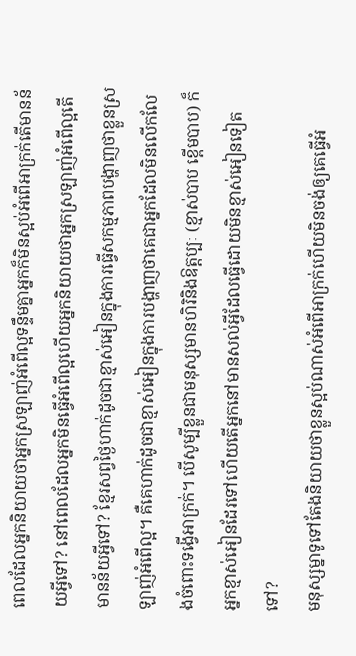ពេលដែលអ្នកនិយាយថាអ្នកស្រឡាញ់អំពើល្អទន្ទឹមគ្នាអ្នកក៏មិនស្អប់អំពើអាក្រក់តើមានន័យអ្វីទៅ? នៅពេលដែលអ្នកមិនធ្វើអំពើល្អហើយអ្នកនិយាយថាអ្នកស្រឡាញ់អំពើល្អតើមានន័យអ្វីទៅ? ខ្មែរសព្វថ្ងៃហាក់ដូចជាខ្មាស់អៀនក្នុងការធ្វើសកម្មភាពបង្ហាញថាខ្លួនស្រឡាញ់អំពើល្អ។ គឺគេហាក់ដូចជាខ្មាស់អៀនក្នុងការបង្ហាញថាគេជាអ្នកដែលមិនលើកលែងចំពោះទង្វើអាក្រក់។ បើសូម្បីខ្លួនជាមនុស្សមានហិរិនិងឱត្ដប្បៈ (ខ្មាស់បាប ខ្ពើមបាប) ក៏អ្នកខ្មាស់អៀនដែរទៅហើយតើអ្នកនៅមានសល់អ្វីដែលធ្វើដោយមិនខ្មាស់អៀនទៀតទៅ?
មនុស្សម្នាទូទៅតែងនិយាយថាខ្លួនស្អប់ណាស់អំពើអាក្រក់ហើយមិនចង់ឲ្យគេធ្វើអំ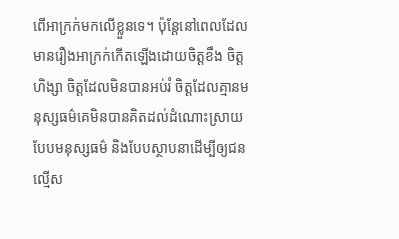ពើអាក្រក់មកលើខ្លួនទេ។ ប៉ុន្តែនៅពេលដែលមានរឿងអាក្រក់កើតឡើងដោយចិត្តខឹង ចិត្ដហិង្សា ចិត្ដដែលមិនបានអប់រំ ចិត្ដដែលគ្មានមនុស្សធម៌គេមិនបានគិតដល់ដំណោះស្រាយបែបមនុស្សធម៌ និងបែបស្ថាបនាដើម្បីឲ្យជនល្មើស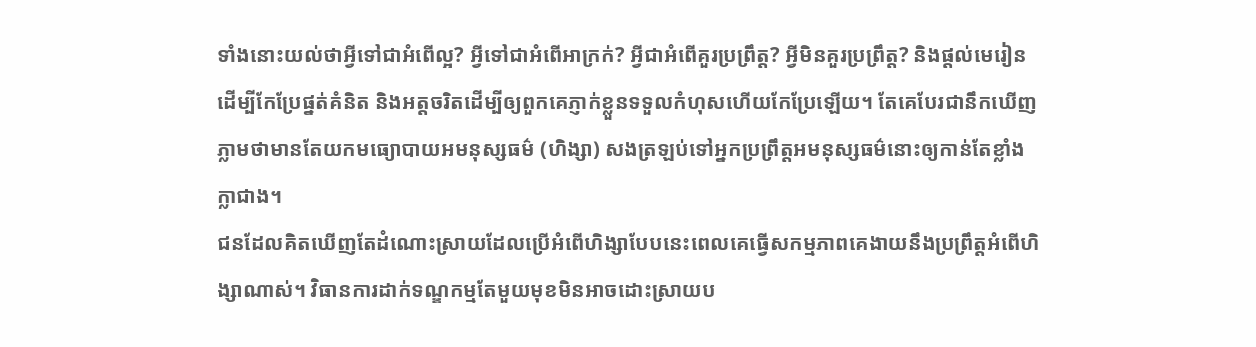ទាំងនោះយល់ថាអ្វីទៅជាអំពើល្អ? អ្វីទៅជាអំពើអាក្រក់? អ្វីជាអំពើគួរប្រព្រឹត្ដ? អ្វីមិនគួរប្រព្រឹត្ដ? និងផ្ដល់មេរៀនដើម្បីកែប្រែផ្នត់គំនិត និងអត្ដចរិតដើម្បីឲ្យពួកគេភ្ញាក់ខ្លួនទទួលកំហុសហើយកែប្រែឡើយ។ តែគេបែរជានឹកឃើញភ្លាមថាមានតែយកមធ្យោបាយអមនុស្សធម៌ (ហិង្សា) សងត្រឡប់ទៅអ្នកប្រព្រឹត្តអមនុស្សធម៌នោះឲ្យកាន់តែខ្លាំងក្លាជាង។
ជនដែលគិតឃើញតែដំណោះស្រាយដែលប្រើអំពើហិង្សាបែបនេះពេលគេធ្វើសកម្មភាពគេងាយនឹងប្រព្រឹត្ដអំពើហិង្សាណាស់។ វិធានការដាក់ទណ្ឌកម្មតែមួយមុខមិនអាចដោះស្រាយប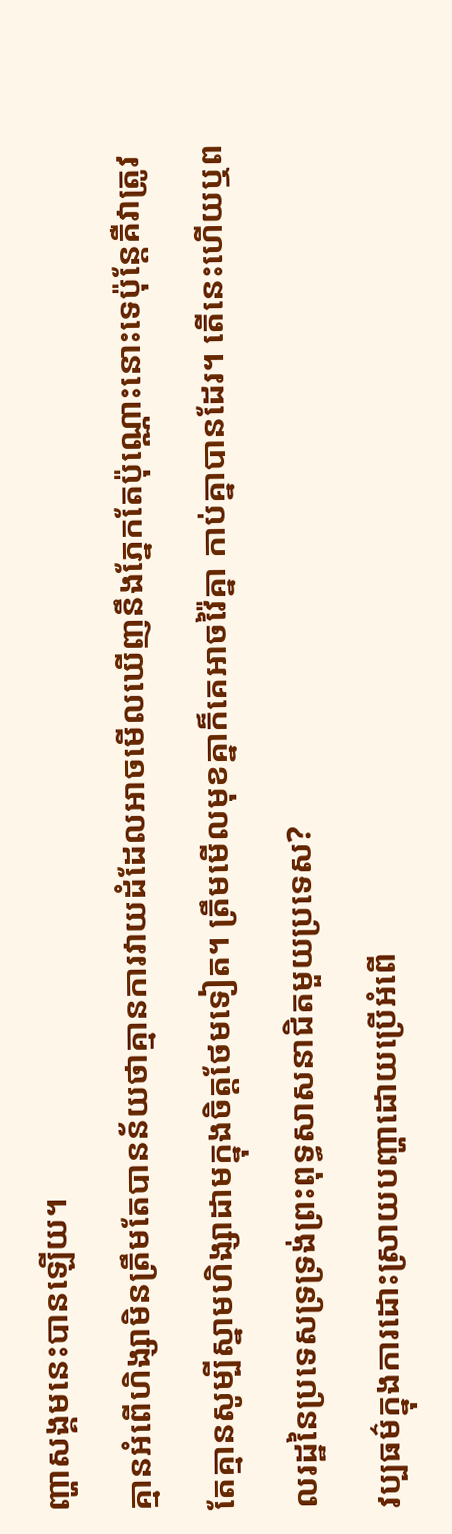ញ្ហាសង្គមនេះបានឡើយ។
គ្មានអំពើហិង្សាមិនត្រឹមតែបានន័យថាគ្មានការវាយដំដែលអាចមើលឃើញនឹងភ្នែកតែប៉ុណ្ណោះនោះទេប៉ុន្ដែគឺវាត្រូវតែគ្មានសូម្បីស្នាមហិង្សាដាមក្នុងចិត្ដថែមទៀត។ ត្រឹមមើលមុខគ្នាក៏គេអាចវ៉ៃគ្នា កាប់គ្នាបានដែរ។ តើនេះហើយឬពលរដ្ឋនៃប្រទេសទ្រទ្រង់ព្រះពុទ្ធសាសនាជិតមួយប្រទេស?
វប្បធម៌ក្នុងការដោះស្រាយបញ្ហាដោយប្រើអំពើ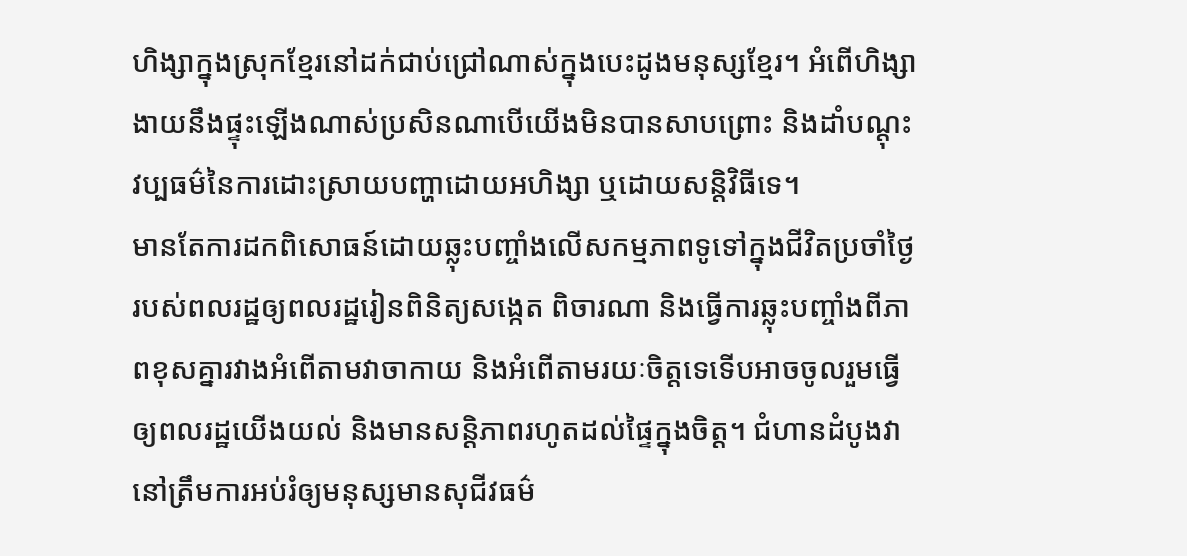ហិង្សាក្នុងស្រុកខ្មែរនៅដក់ជាប់ជ្រៅណាស់ក្នុងបេះដូងមនុស្សខ្មែរ។ អំពើហិង្សាងាយនឹងផ្ទុះឡើងណាស់ប្រសិនណាបើយើងមិនបានសាបព្រោះ និងដាំបណ្តុះវប្បធម៌នៃការដោះស្រាយបញ្ហាដោយអហិង្សា ឬដោយសន្តិវិធីទេ។
មានតែការដកពិសោធន៍ដោយឆ្លុះបញ្ចាំងលើសកម្មភាពទូទៅក្នុងជីវិតប្រចាំថ្ងៃរបស់ពលរដ្ឋឲ្យពលរដ្ឋរៀនពិនិត្យសង្កេត ពិចារណា និងធ្វើការឆ្លុះបញ្ចាំងពីភាពខុសគ្នារវាងអំពើតាមវាចាកាយ និងអំពើតាមរយៈចិត្ដទេទើបអាចចូលរួមធ្វើឲ្យពលរដ្ឋយើងយល់ និងមានសន្ដិភាពរហូតដល់ផ្ទៃក្នុងចិត្ត។ ជំហានដំបូងវានៅត្រឹមការអប់រំឲ្យមនុស្សមានសុជីវធម៌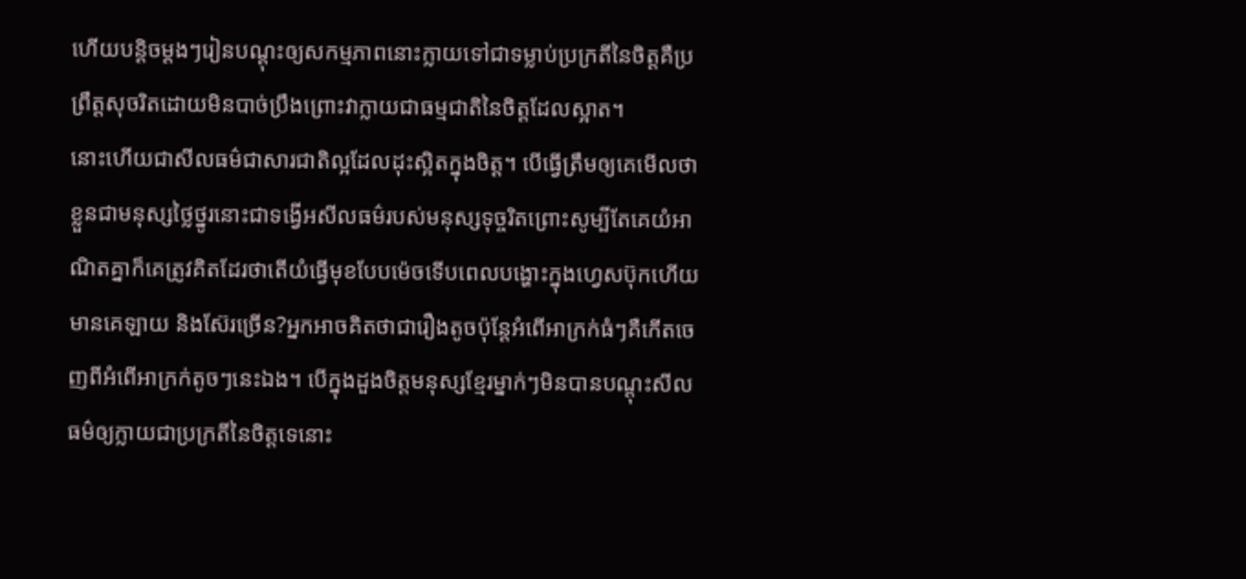ហើយបន្ដិចម្ដងៗរៀនបណ្ដុះឲ្យសកម្មភាពនោះក្លាយទៅជាទម្លាប់ប្រក្រតីនៃចិត្ដគឺប្រព្រឹត្ដសុចរិតដោយមិនបាច់ប្រឹងព្រោះវាក្លាយជាធម្មជាតិនៃចិត្ដដែលស្អាត។
នោះហើយជាសីលធម៌ជាសារជាតិល្អដែលដុះស្អិតក្នុងចិត្ដ។ បើធ្វើត្រឹមឲ្យគេមើលថាខ្លួនជាមនុស្សថ្លៃថ្នូរនោះជាទង្វើអសីលធម៌របស់មនុស្សទុច្ចរិតព្រោះសូម្បីតែគេយំអាណិតគ្នាក៏គេត្រូវគិតដែរថាតើយំធ្វើមុខបែបម៉េចទើបពេលបង្ហោះក្នុងហ្វេសប៊ុកហើយមានគេឡាយ និងស៊ែរច្រើន?អ្នកអាចគិតថាជារឿងតូចប៉ុន្ដែអំពើអាក្រក់ធំៗគឺកើតចេញពីអំពើអាក្រក់តូចៗនេះឯង។ បើក្នុងដួងចិត្ដមនុស្សខ្មែរម្នាក់ៗមិនបានបណ្ដុះសីលធម៌ឲ្យក្លាយជាប្រក្រតីនៃចិត្ដទេនោះ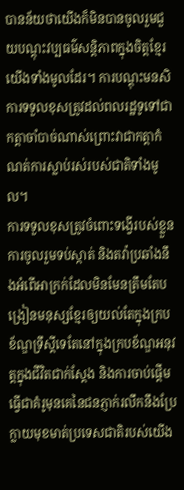បានន័យថាយើងក៏មិនបានចូលរួមជួយបណ្តុះវប្បធម៌សន្តិភាពក្នុងចិត្តខ្មែរយើងទាំងមូលដែរ។ ការបណ្តុះមនសិការទទួលខុសត្រូវដល់ពលរដ្ឋទូទៅជាកត្ដាចាំបាច់ណាស់ព្រោះវាជាកត្ដាកំណត់ការស្លាប់រស់របស់ជាតិទាំងមូល។
ការទទួលខុសត្រូវចំពោះទង្វើរបស់ខ្លួន ការចូលរួមទប់ស្កាត់ និងតវ៉ាប្រឆាំងនឹងអំពើអាក្រក់ដែលមិនមែនត្រឹមតែបង្រៀនមនុស្សខ្មែរឲ្យយល់តែក្នុងក្របខ័ណ្ឌទ្រឹស្តីទេតែនៅក្នុងក្របខ័ណ្ឌអនុវត្តក្នុងជីវិតជាក់ស្តែង និងការចាប់ផ្ដើមធ្វើជាគំរូមុនគេនៃជនភ្ញាក់រលឹកនឹងប្រែក្លាយមុខមាត់ប្រទេសជាតិរបស់យើង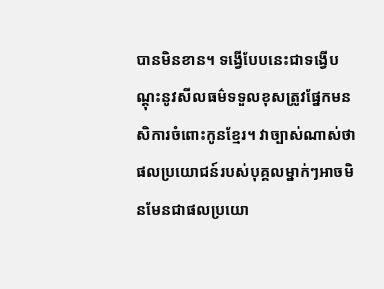បានមិនខាន។ ទង្វើបែបនេះជាទង្វើបណ្ដុះនូវសីលធម៌ទទួលខុសត្រូវផ្នែកមនសិការចំពោះកូនខ្មែរ។ វាច្បាស់ណាស់ថាផលប្រយោជន៍របស់បុគ្គលម្នាក់ៗអាចមិនមែនជាផលប្រយោ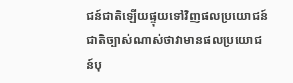ជន៍ជាតិឡើយផ្ទុយទៅវិញផលប្រយោជន៍ជាតិច្បាស់ណាស់ថាវាមានផលប្រយោជន៍បុ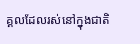គ្គលដែលរស់នៅក្នុងជាតិ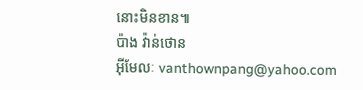នោះមិនខាន៕
ប៉ាង វ៉ាន់ថោន
អ៊ីមែលៈ vanthownpang@yahoo.com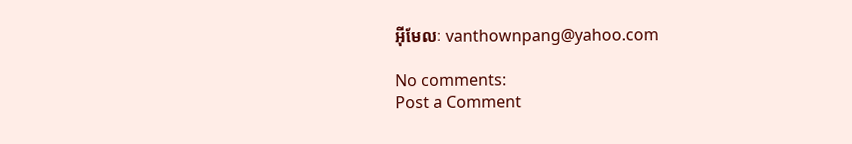អ៊ីមែលៈ vanthownpang@yahoo.com

No comments:
Post a Comment